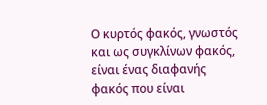Ο κυρτός φακός, γνωστός και ως συγκλίνων φακός, είναι ένας διαφανής φακός που είναι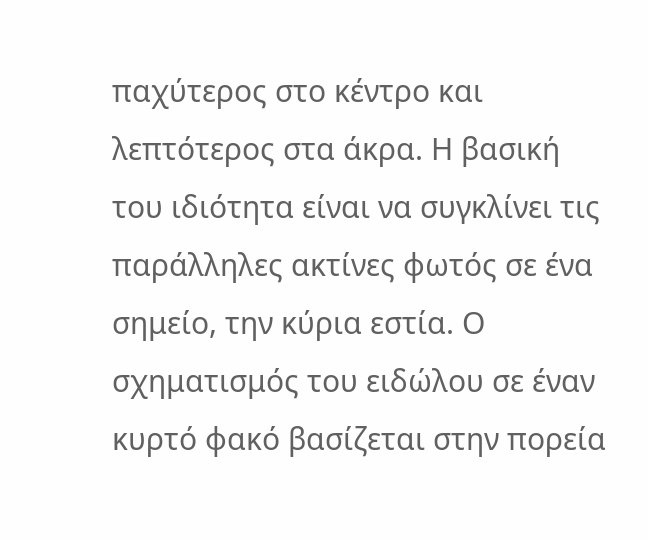παχύτερος στο κέντρο και λεπτότερος στα άκρα. Η βασική του ιδιότητα είναι να συγκλίνει τις παράλληλες ακτίνες φωτός σε ένα σημείο, την κύρια εστία. Ο σχηματισμός του ειδώλου σε έναν κυρτό φακό βασίζεται στην πορεία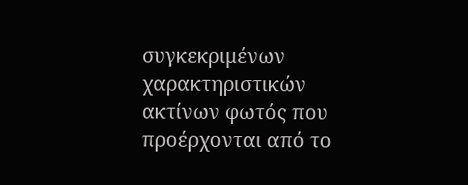συγκεκριμένων χαρακτηριστικών ακτίνων φωτός που προέρχονται από το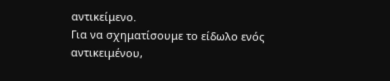αντικείμενο.
Για να σχηματίσουμε το είδωλο ενός αντικειμένου,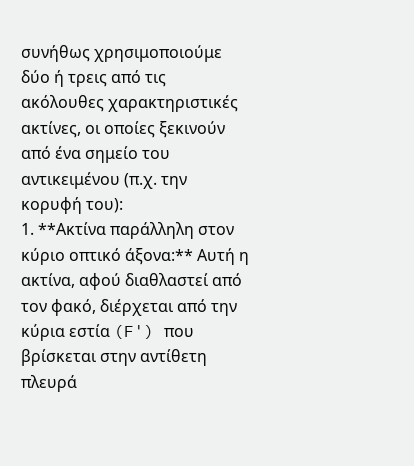συνήθως χρησιμοποιούμε δύο ή τρεις από τις ακόλουθες χαρακτηριστικές ακτίνες, οι οποίες ξεκινούν από ένα σημείο του αντικειμένου (π.χ. την κορυφή του):
1. **Ακτίνα παράλληλη στον κύριο οπτικό άξονα:** Αυτή η ακτίνα, αφού διαθλαστεί από τον φακό, διέρχεται από την κύρια εστία (F') που βρίσκεται στην αντίθετη πλευρά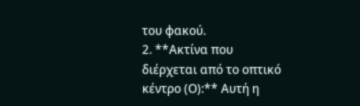του φακού.
2. **Ακτίνα που διέρχεται από το οπτικό κέντρο (Ο):** Αυτή η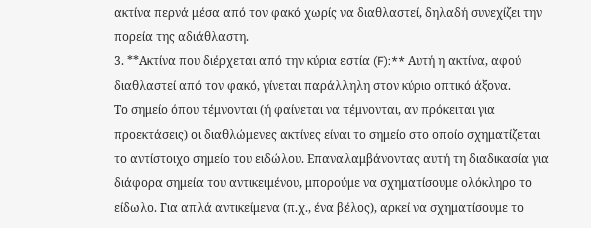ακτίνα περνά μέσα από τον φακό χωρίς να διαθλαστεί, δηλαδή συνεχίζει την πορεία της αδιάθλαστη.
3. **Ακτίνα που διέρχεται από την κύρια εστία (F):** Αυτή η ακτίνα, αφού διαθλαστεί από τον φακό, γίνεται παράλληλη στον κύριο οπτικό άξονα.
Το σημείο όπου τέμνονται (ή φαίνεται να τέμνονται, αν πρόκειται για προεκτάσεις) οι διαθλώμενες ακτίνες είναι το σημείο στο οποίο σχηματίζεται το αντίστοιχο σημείο του ειδώλου. Επαναλαμβάνοντας αυτή τη διαδικασία για διάφορα σημεία του αντικειμένου, μπορούμε να σχηματίσουμε ολόκληρο το είδωλο. Για απλά αντικείμενα (π.χ., ένα βέλος), αρκεί να σχηματίσουμε το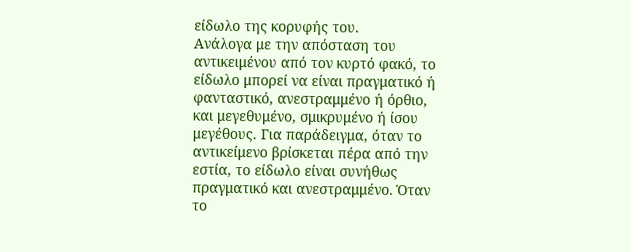είδωλο της κορυφής του.
Ανάλογα με την απόσταση του αντικειμένου από τον κυρτό φακό, το είδωλο μπορεί να είναι πραγματικό ή φανταστικό, ανεστραμμένο ή όρθιο, και μεγεθυμένο, σμικρυμένο ή ίσου μεγέθους. Για παράδειγμα, όταν το αντικείμενο βρίσκεται πέρα από την εστία, το είδωλο είναι συνήθως πραγματικό και ανεστραμμένο. Όταν το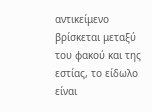αντικείμενο βρίσκεται μεταξύ του φακού και της εστίας, το είδωλο είναι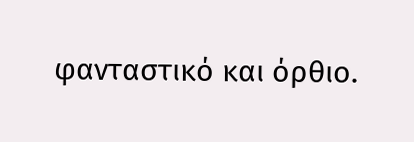φανταστικό και όρθιο.